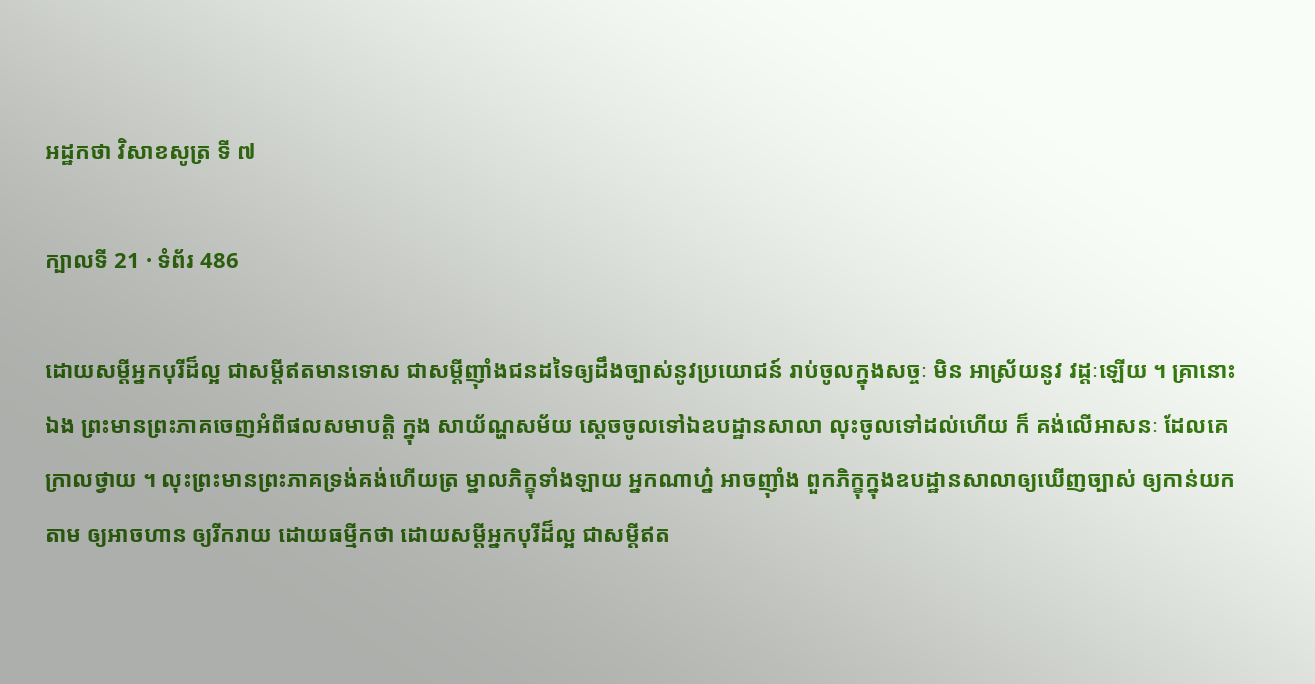អដ្ឋកថា វិសាខសូត្រ ទី ៧

ក្បាលទី 21 · ទំព័រ 486

ដោយសម្តីអ្នកបុរីដ៏ល្អ ជាសម្តីឥតមានទោស ជាសម្តីញ៉ាំងជនដទៃឲ្យដឹងច្បាស់នូវប្រយោជន៍ រាប់ចូលក្នុងសច្ចៈ មិន អាស្រ័យនូវ វដ្តៈឡើយ ។ គ្រានោះឯង ព្រះមានព្រះភាគចេញអំពីផលសមាបត្តិ ក្នុង សាយ័ណ្ហសម័យ ស្តេចចូលទៅឯឧបដ្ឋានសាលា លុះចូលទៅដល់ហើយ ក៏ គង់លើអាសនៈ ដែលគេក្រាលថ្វាយ ។ លុះព្រះមានព្រះភាគទ្រង់គង់ហើយត្រ ម្នាលភិក្ខុទាំងឡាយ អ្នកណាហ្ន៎ អាចញ៉ាំង ពួកភិក្ខុក្នុងឧបដ្ឋានសាលាឲ្យឃើញច្បាស់ ឲ្យកាន់យកតាម ឲ្យអាចហាន ឲ្យរីករាយ ដោយធម្មីកថា ដោយសម្តីអ្នកបុរីដ៏ល្អ ជាសម្តីឥត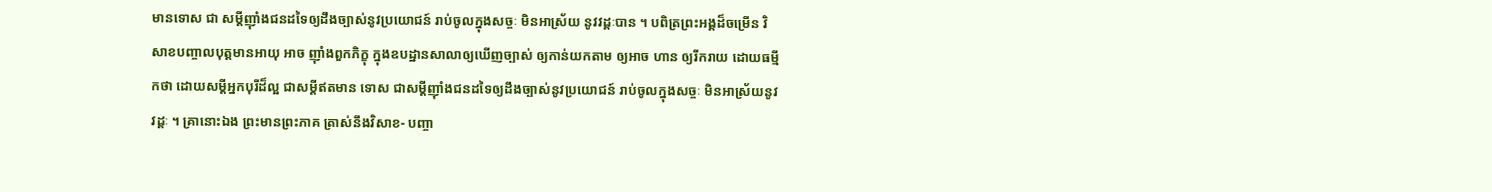មានទោស ជា សម្តីញ៉ាំងជនដទៃឲ្យដឹងច្បាស់នូវប្រយោជន៍ រាប់ចូលក្នុងសច្ចៈ មិនអាស្រ័យ នូវវដ្តៈបាន ។ បពិត្រព្រះអង្គដ៏ចម្រើន វិសាខបញ្ចាលបុត្តមានអាយុ អាច ញ៉ាំងពួកភិក្ខុ ក្នុងឧបដ្ឋានសាលាឲ្យឃើញច្បាស់ ឲ្យកាន់យកតាម ឲ្យអាច ហាន ឲ្យរីករាយ ដោយធម្មីកថា ដោយសម្តីអ្នកបុរីដ៏ល្អ ជាសម្តីឥតមាន ទោស ជាសម្តីញ៉ាំងជនដទៃឲ្យដឹងច្បាស់នូវប្រយោជន៍ រាប់ចូលក្នុងសច្ចៈ មិនអាស្រ័យនូវវដ្តៈ ។ គ្រានោះឯង ព្រះមានព្រះភាគ ត្រាស់នឹងវិសាខ- បញ្ចា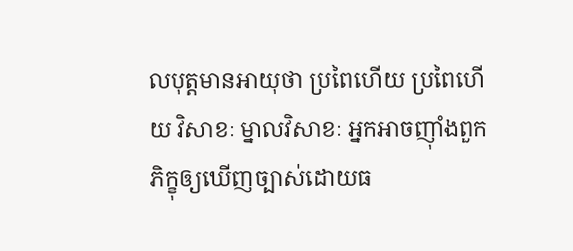លបុត្តមានអាយុថា ប្រពៃហើយ ប្រពៃហើយ វិសាខៈ ម្នាលវិសាខៈ អ្នកអាចញ៉ាំងពួកភិក្ខុឲ្យឃើញច្បាស់ដោយធ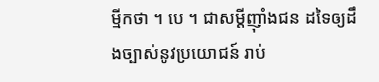ម្មីកថា ។ បេ ។ ជាសម្តីញ៉ាំងជន ដទៃឲ្យដឹងច្បាស់នូវប្រយោជន៍ រាប់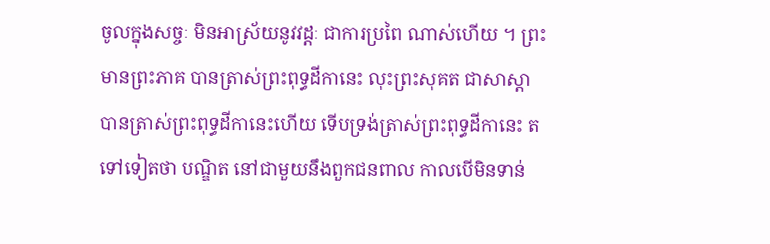ចូលក្នុងសច្ចៈ មិនអាស្រ័យនូវវដ្តៈ ជាការប្រពៃ ណាស់ហើយ ។ ព្រះមានព្រះភាគ បានត្រាស់ព្រះពុទ្ធដីកានេះ លុះព្រះសុគត ជាសាស្តា បានត្រាស់ព្រះពុទ្ធដីកានេះហើយ ទើបទ្រង់ត្រាស់ព្រះពុទ្ធដីកានេះ តទៅទៀតថា បណ្ឌិត នៅជាមួយនឹងពួកជនពាល កាលបើមិនទាន់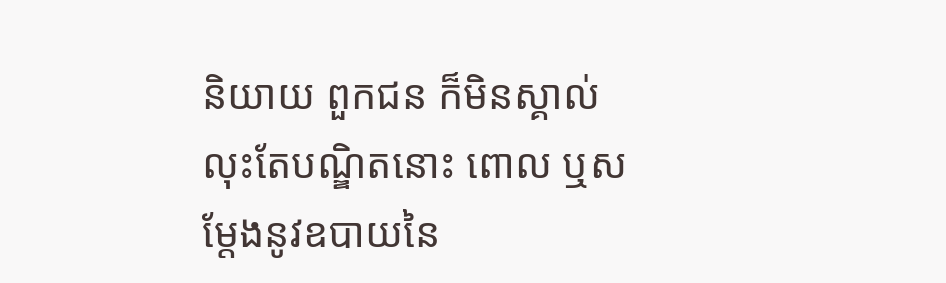និយាយ ពួកជន ក៏មិនស្គាល់ លុះតែបណ្ឌិតនោះ ពោល ឬសម្តែងនូវឧបាយនៃ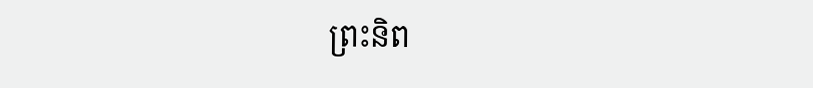ព្រះនិព